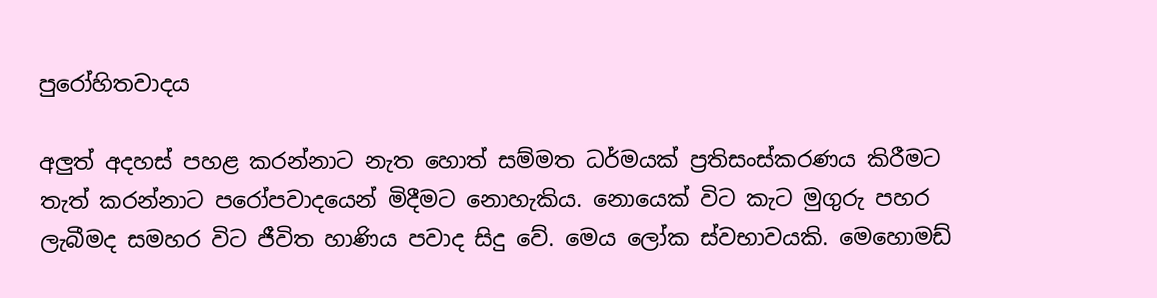පුරෝහිතවාදය

අලුත් අදහස් පහළ කරන්නාට නැත හොත් සම්මත ධර්මයක් ප්‍රතිසංස්කරණය කිරීමට තැත් කරන්නාට පරෝපවාදයෙන් මිදීමට නොහැකිය. නොයෙක් විට කැට මුගුරු පහර ලැබීමද සමහර විට ජීවිත හාණිය පවාද සිදු වේ. මෙය ලෝක ස්වභාවයකි. මෙහොමඩ්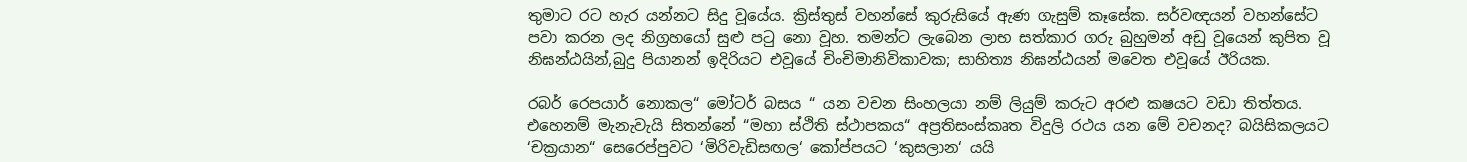තුමාට රට හැර යන්නට සිදු වූයේය. ක්‍රිස්තුස් වහන්සේ කුරුසියේ ඇණ ගැසුම් කෑසේක. සර්වඥයන් වහන්සේට පවා කරන ලද නිග්‍රහයෝ සුළු පටු නො වූහ. තමන්ට ලැබෙන ලාභ සත්කාර ගරු බුහුමන් අඩු වූයෙන් කුපිත වූ නිඝන්ඨයින්,බුදු පියානන් ඉදිරියට එවූයේ චිංචිමානිවිකාවක; සාහිත්‍ය නිඝන්ඨයන් මවෙත එවූයේ ඊරියක.

රබර් රෙපයාර් නොකල“ මෝටර් බසය “ යන වචන සිංහලයා නම් ලියුම් කරුට අරළු කෂයට වඩා තිත්තය. එහෙනම් මැනැවැයි සිතන්නේ “මහා ස්ථිති ස්ථාපකය“ අප්‍රතිසංස්කෘත විදුලි රථය යන මේ වචනද? බයිසිකලයට ‘චක්‍රයාන“ සෙරෙප්පුවට ‘මිරිවැඩිසඟල‘ කෝප්පයට ‘කුසලාන‘ යයි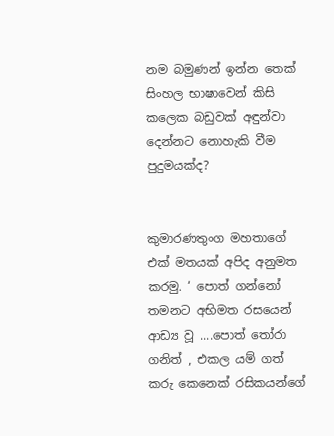නම බමුණන් ඉන්න තෙක් සිංහල භාෂාවෙන් කිසි කලෙක බඩුවක් අඳුන්වා දෙන්නට නොහැකි වීම පුදුමයක්ද?


කුමාරණතුංග මහතාගේ එක් මතයක් අපිද අනුමත කරමු. ‘ පොත් ගන්නෝ තමනට අභිමත රසයෙන් ආඩ්‍ය වූ ....පොත් තෝරා ගනිත් , එකල යම් ගත් කරු කෙනෙක් රසිකයන්ගේ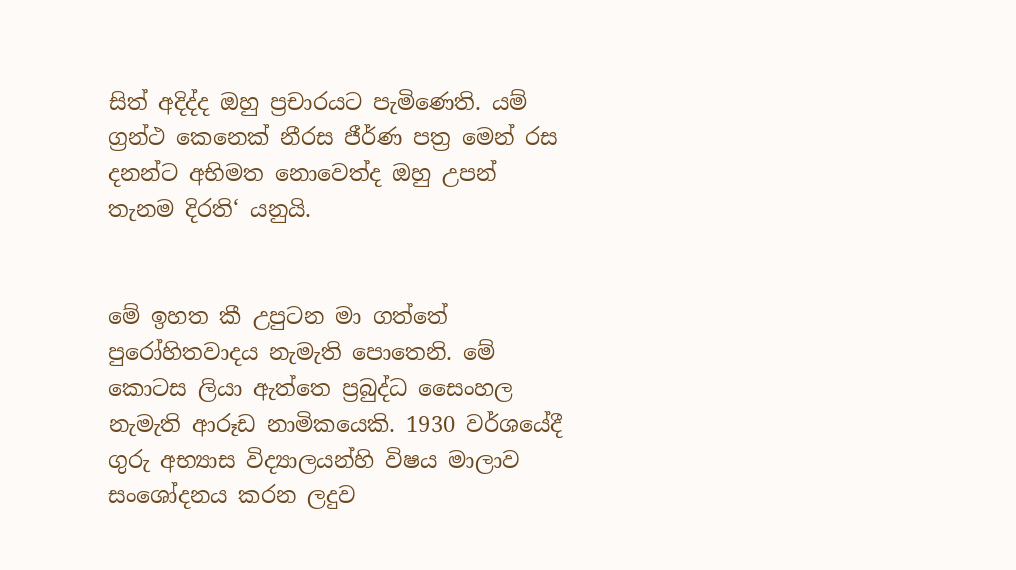සිත් අදිද්ද ඔහු ප්‍රචාරයට පැමිණෙති. යම් ග්‍රන්ථ කෙනෙක් නීරස ජීර්ණ පත්‍ර මෙන් රස දනන්ට අභිමත නොවෙත්ද ඔහු උපන් තැනම දිරති‘ යනුයි.


මේ ඉහත කී උපුටන මා ගත්තේ පුරෝහිතවාදය නැමැති පොතෙනි. මේ කොටස ලියා ඇත්තෙ ප්‍රබුද්ධ සෛංහල නැමැති ආරූඩ නාමිකයෙකි. 1930 වර්ශයේදී ගුරු අභ්‍යාස විද්‍යාලයන්හි විෂය මාලාව සංශෝදනය කරන ලදුව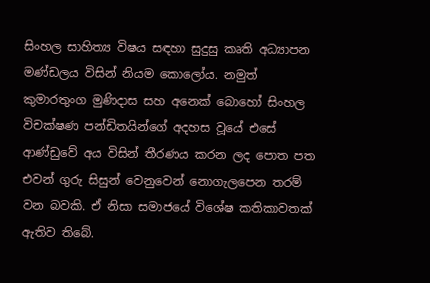සිංහල සාහිත්‍ය විෂය සඳහා සුදුසු කෘති අධ්‍යාපන මණ්ඩලය විසින් නියම කොලෝය. නමුත් කුමාරතුංග මුණිදාස සහ අනෙක් බොහෝ සිංහල විචක්ෂණ පන්ඩිතයින්ගේ අදහස වූයේ එසේ ආණ්ඩුවේ අය විසින් තීරණය කරන ලද පොත පත එවන් ගුරු සිසුන් වෙනුවෙන් නොගැලපෙන තරම් වන බවකි. ඒ නිසා සමාජයේ විශේෂ කතිකාවතක් ඇතිව තිබේ.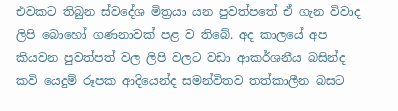එවකට තිබුන ස්වදේශ මිත්‍රයා යන පුවත්පතේ ඒ ගැන විවාද ලිපි බොහෝ ගණනාවක් පළ ව තිබේ. අද කාලයේ අප කියවන පුවත්පත් වල ලිපි වලට වඩා ආකර්ශනීය බසින්ද කවි යෙදුම් රූපක ආදියෙන්ද සමන්විතව තත්කාලීන බසට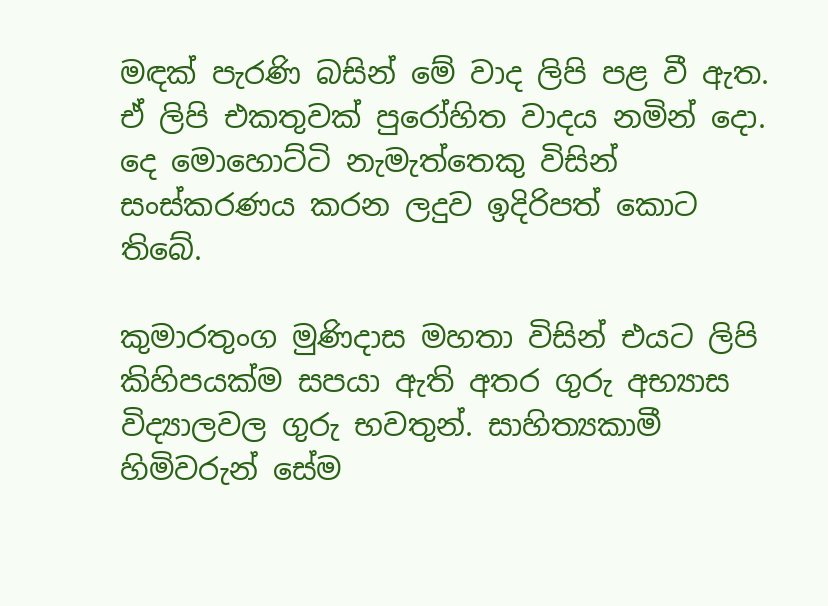මඳක් පැරණි බසින් මේ වාද ලිපි පළ වී ඇත. ඒ ලිපි එකතුවක් පුරෝහිත වාදය නමින් දො. දෙ මොහොට්ටි නැමැත්තෙකු විසින් සංස්කරණය කරන ලදුව ඉදිරිපත් කොට තිබේ.

කුමාරතුංග මුණිදාස මහතා විසින් එයට ලිපි කිහිපයක්ම සපයා ඇති අතර ගුරු අභ්‍යාස විද්‍යාලවල ගුරු භවතුන්. සාහිත්‍යකාමී හිමිවරුන් සේම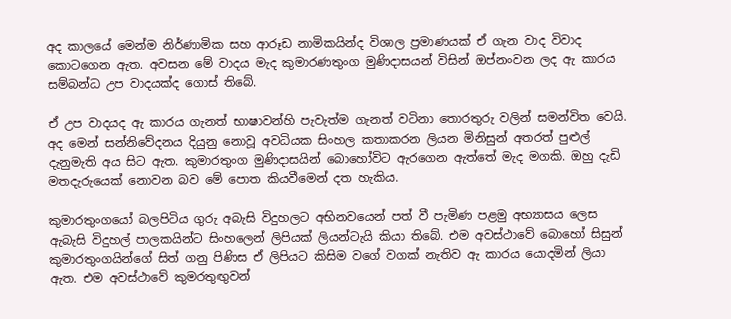අද කාලයේ මෙන්ම නිර්ණාමික සහ ආරූඩ නාමිකයින්ද විශාල ප්‍රමාණයක් ඒ ගැන වාද විවාද කොටගෙන ඇත. අවසන මේ වාදය මැද කුමාරණතුංග මුණිදාසයන් විසින් ඔප්නංවන ලද ඇ කාරය සම්බන්ධ උප වාදයක්ද ගොස් තිබේ.

ඒ උප වාදයද ඇ කාරය ගැනත් භාෂාවන්හි පැවැත්ම ගැනත් වටිනා තොරතුරු වලින් සමන්විත වෙයි. අද මෙන් සන්නිවේදනය දියුනු නොවූ අවධියක සිංහල කතාකරන ලියන මිනිසුන් අතරත් පුළුල් දැනුමැති අය සිට ඇත. කුමාරතුංග මුණිදාසයින් බොහෝවිට ඇරගෙන ඇත්තේ මැද මගකි. ඔහු දැඩි මතදැරුයෙක් නොවන බව මේ පොත කියවීමෙන් දත හැකිය.

කුමාරතුංගයෝ බලපිටිය ගුරු අබැසි විදුහලට අභිනවයෙන් පත් වී පැමිණ පළමු අභ්‍යාසය ලෙස ඇබැසි විදුහල් පාලකයින්ට සිංහලෙන් ලිපියක් ලියන්ටැයි කියා තිබේ. එම අවස්ථාවේ බොහෝ සිසුන් කුමාරතුංගයින්ගේ සිත් ගනු පිණිස ඒ ලිපියට කිසිම වගේ වගක් නැතිව ඇ කාරය යොදමින් ලියා ඇත. එම අවස්ථාවේ කුමරතුඟුවන්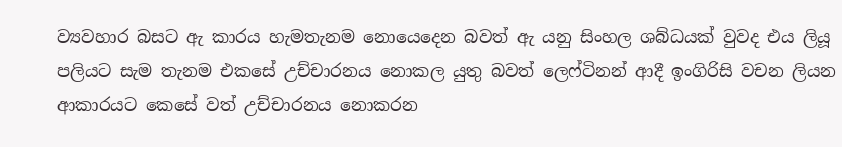ව්‍යවහාර බසට ඇ කාරය හැමතැනම නොයෙදෙන බවත් ඇ යනු සිංහල ශබ්ධයක් වුවද එය ලියූ පලියට සැම තැනම එකසේ උච්චාරනය නොකල යුතු බවත් ලෙෆ්ටිනන් ආදී ඉංගිරිසි වචන ලියන ආකාරයට කෙසේ වත් උච්චාරනය නොකරන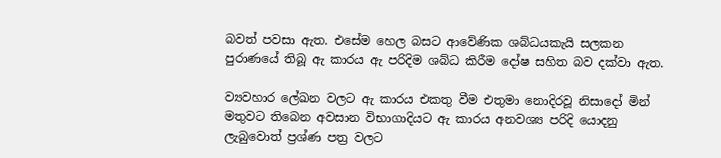බවත් පවසා ඇත. එසේම හෙල බසට ආවේණික ශබ්ධයකැයි සලකන  පුරාණයේ තිබූ ඇ කාරය ඇ පරිදිම ශබ්ධ කිරීම දෝෂ සහිත බව දක්වා ඇත.

ව්‍යවහාර ලේඛන වලට ඇ කාරය එකතු වීම එතුමා නොදිරවූ නිසාදෝ මින් මතුවට තිබෙන අවසාන විභාගාදියට ඇ කාරය අනවශ්‍ය පරිදි යොදනු ලැබුවොත් ප්‍රශ්ණ පත්‍ර වලට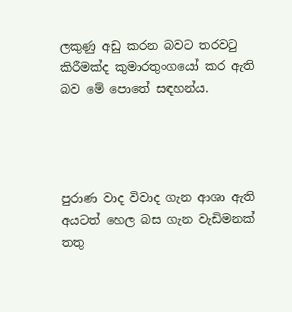ලකුණු අඩු කරන බවට තරවටු කිරීමක්ද කුමාරතුංගයෝ කර ඇති බව මේ පොතේ සඳහන්ය.




පුරාණ වාද විවාද ගැන ආශා ඇති අයටත් හෙල බස ගැන වැඩිමනක් තතු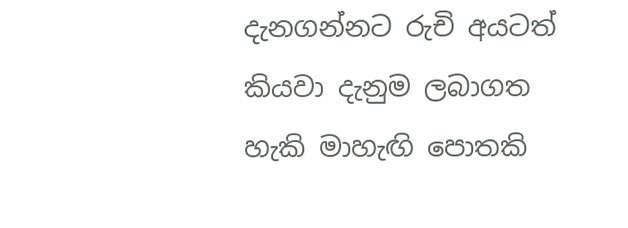දැනගන්නට රුචි අයටත් කියවා දැනුම ලබාගත හැකි මාහැඟි පොතකි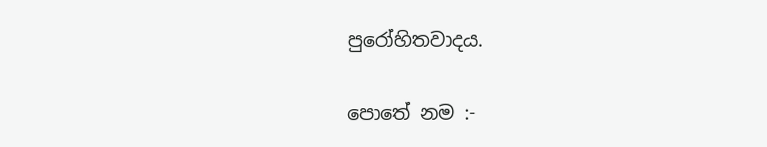පුරෝහිතවාදය.

පොතේ නම :-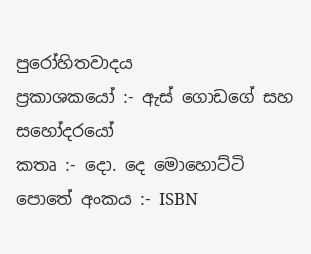පුරෝහිතවාදය
ප්‍රකාශකයෝ :- ඇස් ගොඩගේ සහ සහෝදරයෝ
කතෘ :- දො. දෙ මොහොට්ටි
පොතේ අංකය :- ISBN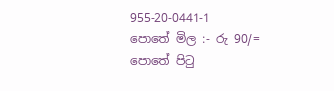955-20-0441-1
පොතේ මිල :- රු 90/=
පොතේ පිටු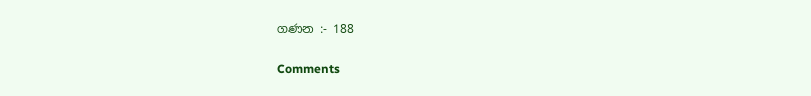ගණන :- 188

Comments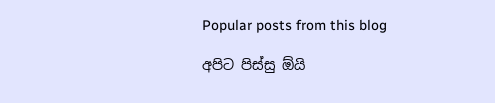Popular posts from this blog

අපිට පිස්සු ඕයි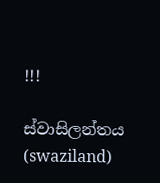!!!

ස්වාසිලන්තය (swaziland)